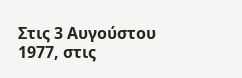Στις 3 Αυγούστου 1977, στις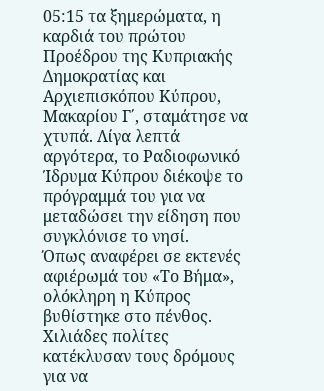05:15 τα ξημερώματα, η καρδιά του πρώτου Προέδρου της Κυπριακής Δημοκρατίας και Αρχιεπισκόπου Κύπρου, Μακαρίου Γ΄, σταμάτησε να χτυπά. Λίγα λεπτά αργότερα, το Ραδιοφωνικό Ίδρυμα Κύπρου διέκοψε το πρόγραμμά του για να μεταδώσει την είδηση που συγκλόνισε το νησί.
Όπως αναφέρει σε εκτενές αφιέρωμά του «Το Βήμα», ολόκληρη η Κύπρος βυθίστηκε στο πένθος. Χιλιάδες πολίτες κατέκλυσαν τους δρόμους για να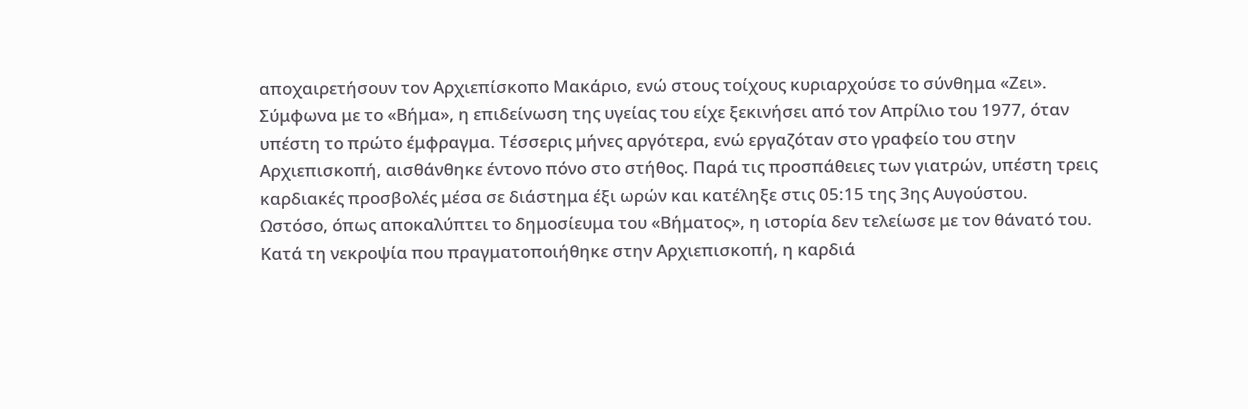αποχαιρετήσουν τον Αρχιεπίσκοπο Μακάριο, ενώ στους τοίχους κυριαρχούσε το σύνθημα «Ζει».
Σύμφωνα με το «Βήμα», η επιδείνωση της υγείας του είχε ξεκινήσει από τον Απρίλιο του 1977, όταν υπέστη το πρώτο έμφραγμα. Τέσσερις μήνες αργότερα, ενώ εργαζόταν στο γραφείο του στην Αρχιεπισκοπή, αισθάνθηκε έντονο πόνο στο στήθος. Παρά τις προσπάθειες των γιατρών, υπέστη τρεις καρδιακές προσβολές μέσα σε διάστημα έξι ωρών και κατέληξε στις 05:15 της 3ης Αυγούστου.
Ωστόσο, όπως αποκαλύπτει το δημοσίευμα του «Βήματος», η ιστορία δεν τελείωσε με τον θάνατό του. Κατά τη νεκροψία που πραγματοποιήθηκε στην Αρχιεπισκοπή, η καρδιά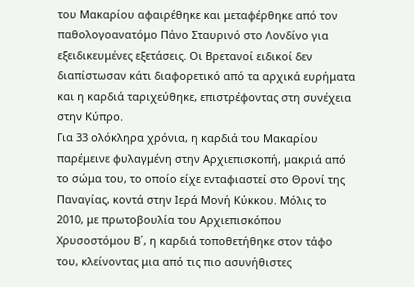του Μακαρίου αφαιρέθηκε και μεταφέρθηκε από τον παθολογοανατόμο Πάνο Σταυρινό στο Λονδίνο για εξειδικευμένες εξετάσεις. Οι Βρετανοί ειδικοί δεν διαπίστωσαν κάτι διαφορετικό από τα αρχικά ευρήματα και η καρδιά ταριχεύθηκε, επιστρέφοντας στη συνέχεια στην Κύπρο.
Για 33 ολόκληρα χρόνια, η καρδιά του Μακαρίου παρέμεινε φυλαγμένη στην Αρχιεπισκοπή, μακριά από το σώμα του, το οποίο είχε ενταφιαστεί στο Θρονί της Παναγίας, κοντά στην Ιερά Μονή Κύκκου. Μόλις το 2010, με πρωτοβουλία του Αρχιεπισκόπου Χρυσοστόμου Β΄, η καρδιά τοποθετήθηκε στον τάφο του, κλείνοντας μια από τις πιο ασυνήθιστες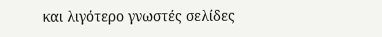και λιγότερο γνωστές σελίδες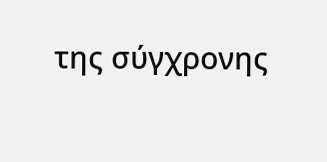της σύγχρονης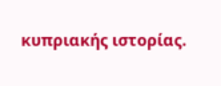κυπριακής ιστορίας.